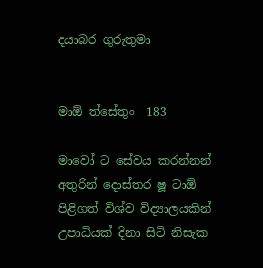දයාබර ගුරුතුමා


මාඕ ත්සේතුං  183

මාවෝ ට සේවය කරන්නන් අතුරින් දොස්තර ෂූ ටාඕ පිළිගත් විශ්ව විද්‍යාලයකින් උපාධියක් දිනා සිටි නිසැක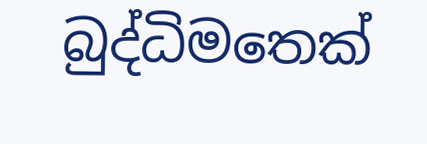බුද්ධිමතෙක්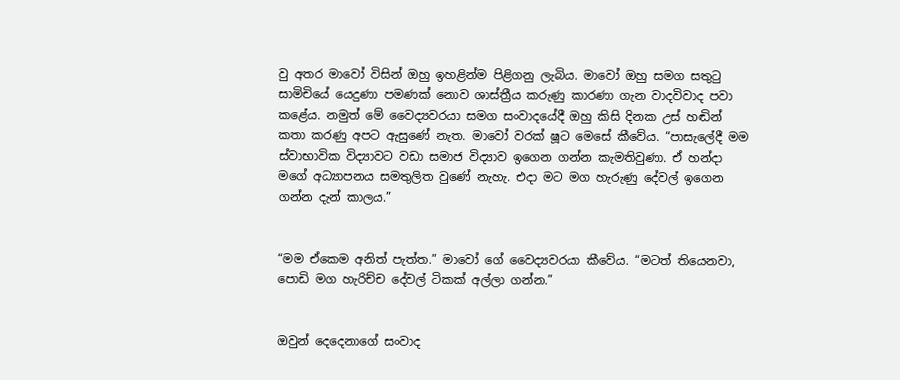වු අතර මාවෝ විසින් ඔහු ඉහළින්ම පිළිගනු ලැබිය. මාවෝ ඔහු සමග සතුටු සාමිචියේ යෙදුණා පමණක් නොව ශාස්ත්‍රීය කරුණු කාරණා ගැන වාදවිවාද පවා කළේය. නමුත් මේ වෛද්‍යවරයා සමග සංවාදයේදී ඔහු කිසි දිනක උස් හඬින් කතා කරණු අපට ඇසුණේ නැත. මාවෝ වරක් ෂූට මෙසේ කීවේය. “පාසැලේදී මම ස්වාභාවික විද්‍යාවට වඩා සමාජ විද්‍යාව ඉගෙන ගන්න කැමතිවුණා. ඒ හන්දා මගේ අධ්‍යාපනය සමතුලිත වුණේ නැහැ. එදා මට මග හැරුණු දේවල් ඉගෙන ගන්න දැන් කාලය.”


“මම ඒකෙම අනිත් පැත්ත.” මාවෝ ගේ වෛද්‍යවරයා කීවේය. “මටත් තියෙනවා, පොඩි මග හැරිච්ච දේවල් ටිකක් අල්ලා ගන්න.”


ඔවුන් දෙදෙනාගේ සංවාද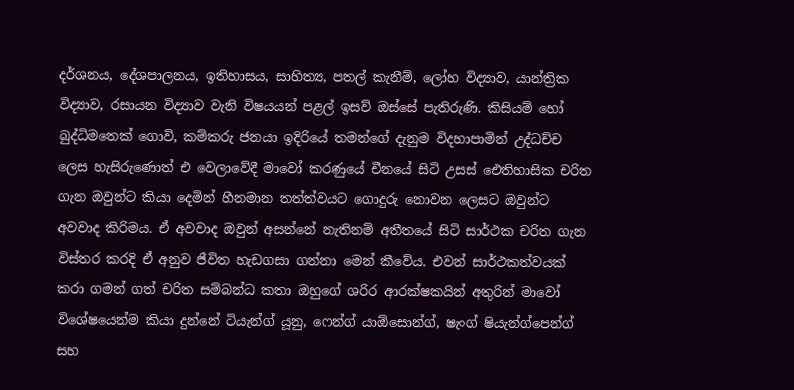දර්ශනය, දේශපාලනය, ඉතිහාසය, සාහිත්‍ය, පතල් කැනීම්, ලෝහ විද්‍යාව, යාන්ත්‍රික විද්‍යාව, රසායන විද්‍යාව වැනි විෂයයන් පළල් ඉසව් ඔස්සේ පැතිරුණි. කිසියම් හෝ බුද්ධිමතෙක් ගොවි, කම්කරු ජනයා ඉදිරියේ තමන්ගේ දැනුම විදහාපාමින් උද්ධච්ච ලෙස හැසිරුණොත් එ වෙලාවේදී මාවෝ කරණුයේ චීනයේ සිටි උසස් ඓතිහාසික චරිත ගැන ඔවුන්ට කියා දෙමින් හීනමාන තත්ත්වයට ගොදුරු නොවන ලෙසට ඔවුන්ට අවවාද කිරිමය. ඒ අවවාද ඔවුන් අසන්නේ නැතිනම් අතීතයේ සිටි සාර්ථක චරිත ගැන විස්තර කරදි ඒ අනුව ජීවිත හැඩගසා ගන්නා මෙන් කීවේය. එවන් සාර්ථකත්වයක් කරා ගමන් ගත් චරිත සම්බන්ධ කතා ඔහුගේ ශරිර ආරක්ෂකයින් අතුරින් මාවෝ විශේෂයෙන්ම කියා දුන්නේ ටියැන්ග් යූනු, ෆෙන්ග් යාඕසොන්ග්, ෂැංග් ෂියැන්ග්පෙන්ග් සහ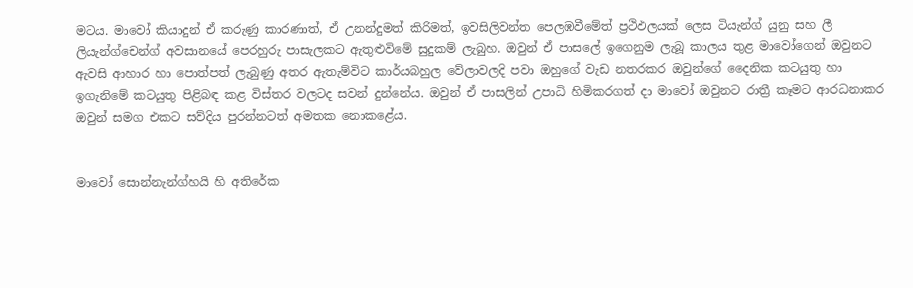මටය. මාවෝ කියාදුන් ඒ කරුණු කාරණාත්, ඒ උනන්දුමත් කිරිමත්, ඉවසිලිවන්ත පෙලඹවීමේත් ප්‍රථිඵලයක් ලෙස ටියැන්ග් යුනු සහ ලී ලියැන්ග්චෙන්ග් අවසානයේ පෙරහුරු පාසැලකට ඇතුළුවිමේ සුදුකම් ලැබුහ. ඔවුන් ඒ පාසලේ ඉගෙනුම ලැබූ කාලය තුළ මාවෝගෙන් ඔවුනට ඇවසි ආහාර හා පොත්පත් ලැබුණු අතර ඇතැම්විට කාර්යබහුල වේලාවලදි පවා ඔහුගේ වැඩ නතරකර ඔවුන්ගේ දෛනික කටයුතු හා ඉගැනිමේ කටයුතු පිළිබඳ කළ විස්තර වලටද සවන් දුන්නේය. ඔවුන් ඒ පාසලින් උපාධි හිමිකරගත් දා මාවෝ ඔවුනට රාත්‍රී කෑමට ආරධනාකර ඔවුන් සමග එකට සව්දිය පුරන්නටත් අමතක නොකළේය.


මාවෝ සොන්නැන්ග්හයි හි අතිරේක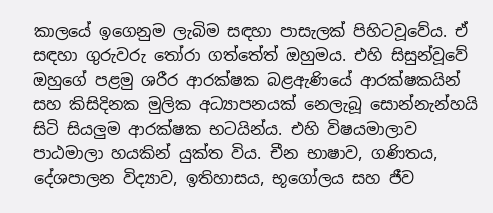කාලයේ ඉගෙනුම ලැබිම සඳහා පාසැලක් පිහිටවූවේය. ඒ සඳහා ගුරුවරු තෝරා ගත්තේත් ඔහුමය. එහි සිසුන්වූවේ ඔහුගේ පළමු ශරීර ආරක්ෂක බළඇණියේ ආරක්ෂකයින් සහ කිසිදිනක මුලික අධ්‍යාපනයක් නෙලැබූ සොන්නැන්හයි සිටි සියලුම ආරක්ෂක භටයින්ය. එහි විෂයමාලාව පාඨමාලා හයකින් යුක්ත විය. චීන භාෂාව, ගණිතය, දේශපාලන විද්‍යාව, ඉතිහාසය, භූගෝලය සහ ජීව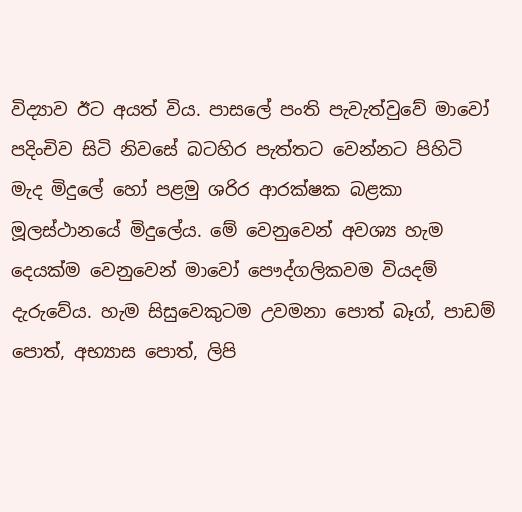විද්‍යාව ඊට අයත් විය. පාසලේ පංති පැවැත්වුවේ මාවෝ පදිංචිව සිටි නිවසේ බටහිර පැත්තට වෙන්නට පිහිටි මැද මිදුලේ හෝ පළමු ශරිර ආරක්ෂක බළකා මූලස්ථානයේ මිදුලේය. මේ වෙනුවෙන් අවශ්‍ය හැම දෙයක්ම වෙනුවෙන් මාවෝ පෞද්ගලිකවම වියදම් දැරුවේය. හැම සිසුවෙකුටම උවමනා පොත් බෑග්, පාඩම් පොත්, අභ්‍යාස පොත්, ලිපි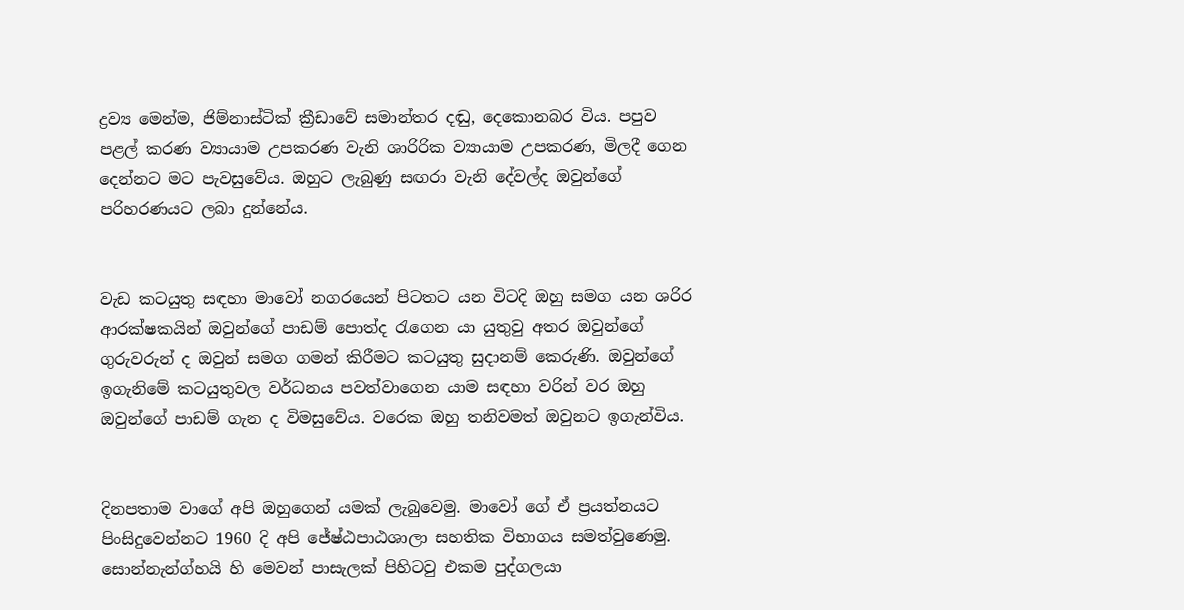ද්‍රව්‍ය මෙන්ම, ජිම්නාස්ටික් ක්‍රීඩාවේ සමාන්තර දඬු, දෙකොනබර විය. පපුව පළල් කරණ ව්‍යායාම උපකරණ වැනි ශාරිරික ව්‍යායාම උපකරණ, මිලදී ගෙන දෙන්නට මට පැවසුවේය. ඔහුට ලැබුණු සඟරා වැනි දේවල්ද ඔවුන්ගේ පරිහරණයට ලබා දුන්නේය.


වැඩ කටයුතු සඳහා මාවෝ නගරයෙන් පිටතට යන විටදි ඔහු සමග යන ශරිර ආරක්ෂකයින් ඔවුන්ගේ පාඩම් පොත්ද රැගෙන යා යුතුවු අතර ඔවුන්ගේ ගුරුවරුන් ද ඔවුන් සමග ගමන් කිරීමට කටයුතු සුදානම් කෙරුණි. ඔවුන්ගේ ඉගැනිමේ කටයුතුවල වර්ධනය පවත්වාගෙන යාම සඳහා වරින් වර ඔහු ඔවුන්ගේ පාඩම් ගැන ද විමසුවේය. වරෙක ඔහු තනිවමත් ඔවුනට ඉගැන්විය.


දිනපතාම වාගේ අපි ඔහුගෙන් යමක් ලැබුවෙමු. මාවෝ ගේ ඒ ප්‍රයත්නයට පිංසිදුවෙන්නට 1960 දි අපි ජේෂ්ඨපාඨශාලා සහතික විභාගය සමත්වුණෙමු.  සොන්නැන්ග්හයි හි මෙවන් පාසැලක් පිහිටවු එකම පුද්ගලයා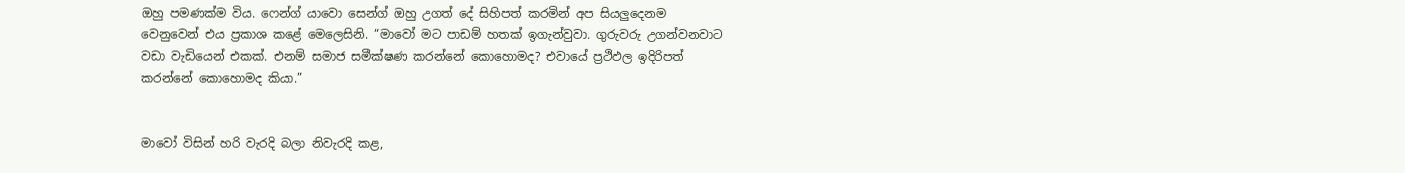ඔහු පමණක්ම විය. ෆෙන්ග් යාවො සෙන්ග් ඔහු උගත් දේ සිහිපත් කරමින් අප සියලුදෙනම වෙනුවෙන් එය ප්‍රකාශ කළේ මෙලෙසිනි. “මාවෝ මට පාඩම් හතක් ඉගැන්වුවා. ගුරුවරු උගන්වනවාට වඩා වැඩියෙන් එකක්. එනම් සමාජ සමීක්ෂණ කරන්නේ කොහොමද? එවායේ ප්‍රථිඵල ඉදිරිපත් කරන්නේ කොහොමද කියා.”


මාවෝ විසින් හරි වැරදි බලා නිවැරදි කළ,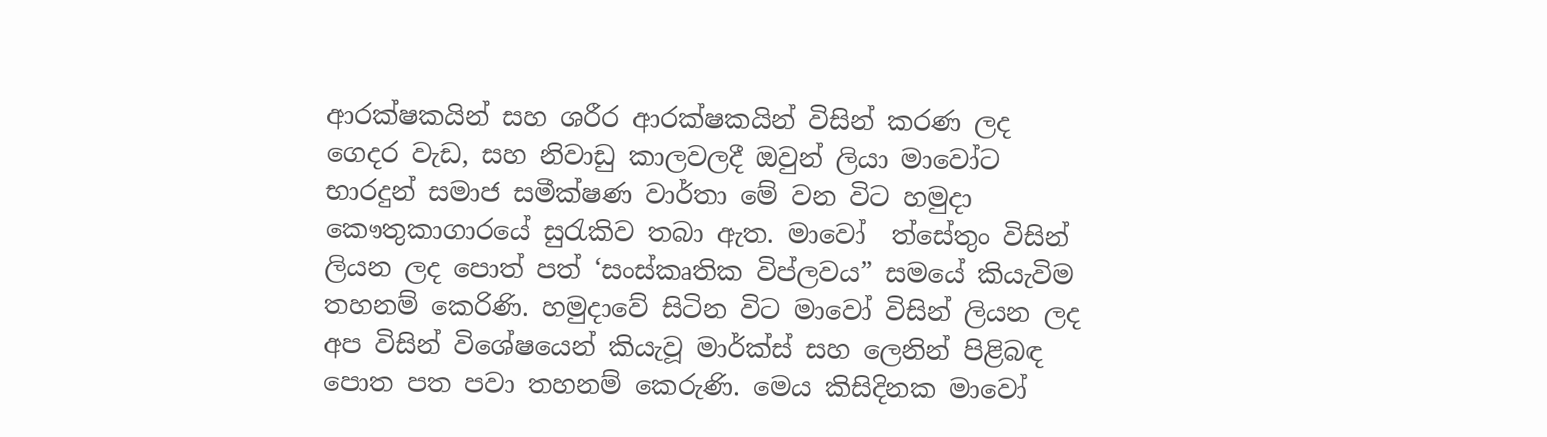ආරක්ෂකයින් සහ ශරීර ආරක්ෂකයින් විසින් කරණ ලද ගෙදර වැඩ, සහ නිවාඩු කාලවලදී ඔවුන් ලියා මාවෝට භාරදුන් සමාජ සමීක්ෂණ වාර්තා මේ වන විට හමුදා කෞතුකාගාරයේ සුරැකිව තබා ඇත. මාවෝ  ත්සේතුං විසින් ලියන ලද පොත් පත් ‘සංස්කෘතික විප්ලවය” සමයේ කියැවිම තහනම් කෙරිණි. හමුදාවේ සිටින විට මාවෝ විසින් ලියන ලද අප විසින් විශේෂයෙන් කියැවූ මාර්ක්ස් සහ ලෙනින් පිළිබඳ පොත පත පවා තහනම් කෙරුණි. මෙය කිසිදිනක මාවෝ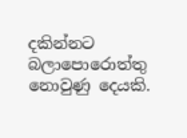දකින්නට බලාපොරොත්තු නොවුණු දෙයකි.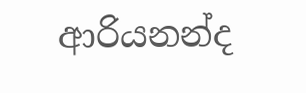ආරියනන්ද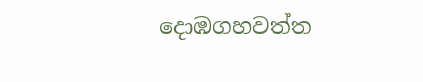දොඹගහවත්ත